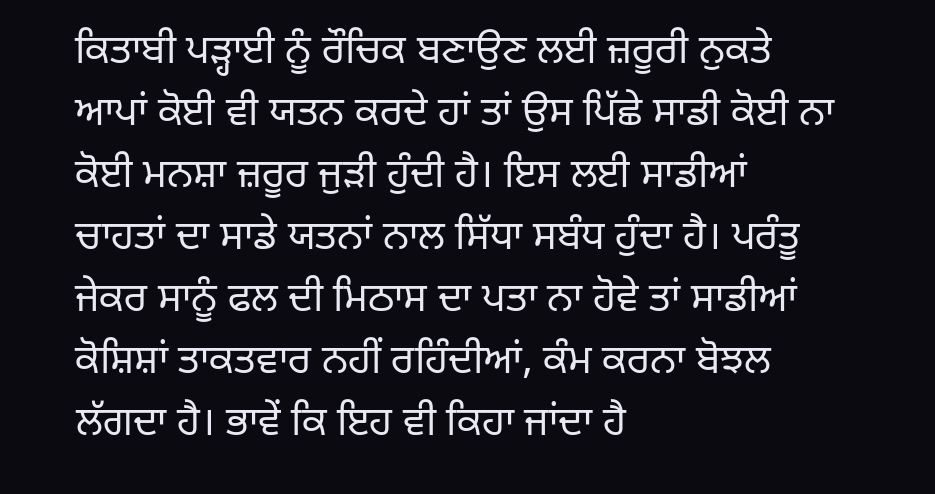ਕਿਤਾਬੀ ਪੜ੍ਹਾਈ ਨੂੰ ਰੌਚਿਕ ਬਣਾਉਣ ਲਈ ਜ਼ਰੂਰੀ ਨੁਕਤੇ
ਆਪਾਂ ਕੋਈ ਵੀ ਯਤਨ ਕਰਦੇ ਹਾਂ ਤਾਂ ਉਸ ਪਿੱਛੇ ਸਾਡੀ ਕੋਈ ਨਾ ਕੋਈ ਮਨਸ਼ਾ ਜ਼ਰੂਰ ਜੁੜੀ ਹੁੰਦੀ ਹੈ। ਇਸ ਲਈ ਸਾਡੀਆਂ ਚਾਹਤਾਂ ਦਾ ਸਾਡੇ ਯਤਨਾਂ ਨਾਲ ਸਿੱਧਾ ਸਬੰਧ ਹੁੰਦਾ ਹੈ। ਪਰੰਤੂ ਜੇਕਰ ਸਾਨੂੰ ਫਲ ਦੀ ਮਿਠਾਸ ਦਾ ਪਤਾ ਨਾ ਹੋਵੇ ਤਾਂ ਸਾਡੀਆਂ ਕੋਸ਼ਿਸ਼ਾਂ ਤਾਕਤਵਾਰ ਨਹੀਂ ਰਹਿੰਦੀਆਂ, ਕੰਮ ਕਰਨਾ ਬੋਝਲ ਲੱਗਦਾ ਹੈ। ਭਾਵੇਂ ਕਿ ਇਹ ਵੀ ਕਿਹਾ ਜਾਂਦਾ ਹੈ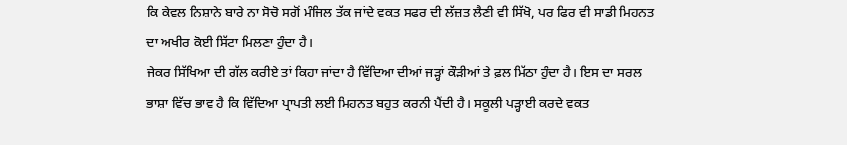ਕਿ ਕੇਵਲ ਨਿਸ਼ਾਨੇ ਬਾਰੇ ਨਾ ਸੋਚੋ ਸਗੋਂ ਮੰਜਿਲ ਤੱਕ ਜਾਂਦੇ ਵਕਤ ਸਫਰ ਦੀ ਲੱਜ਼ਤ ਲੈਣੀ ਵੀ ਸਿੱਖੋ, ਪਰ ਫਿਰ ਵੀ ਸਾਡੀ ਮਿਹਨਤ ਦਾ ਅਖੀਰ ਕੋਈ ਸਿੱਟਾ ਮਿਲਣਾ ਹੁੰਦਾ ਹੈ।
ਜੇਕਰ ਸਿੱਖਿਆ ਦੀ ਗੱਲ ਕਰੀਏ ਤਾਂ ਕਿਹਾ ਜਾਂਦਾ ਹੈ ਵਿੱਦਿਆ ਦੀਆਂ ਜੜ੍ਹਾਂ ਕੌੜੀਆਂ ਤੇ ਫ਼ਲ ਮਿੱਠਾ ਹੁੰਦਾ ਹੈ। ਇਸ ਦਾ ਸਰਲ ਭਾਸ਼ਾ ਵਿੱਚ ਭਾਵ ਹੈ ਕਿ ਵਿੱਦਿਆ ਪ੍ਰਾਪਤੀ ਲਈ ਮਿਹਨਤ ਬਹੁਤ ਕਰਨੀ ਪੈਂਦੀ ਹੈ। ਸਕੂਲੀ ਪੜ੍ਹਾਈ ਕਰਦੇ ਵਕਤ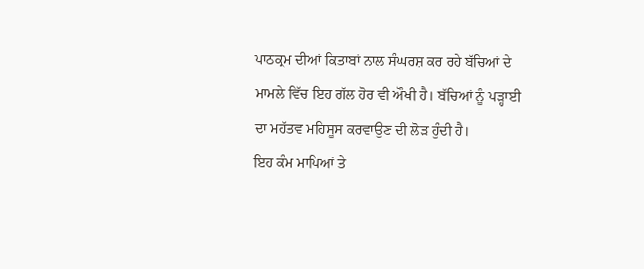ਪਾਠਕ੍ਰਮ ਦੀਆਂ ਕਿਤਾਬਾਂ ਨਾਲ ਸੰਘਰਸ਼ ਕਰ ਰਹੇ ਬੱਚਿਆਂ ਦੇ ਮਾਮਲੇ ਵਿੱਚ ਇਹ ਗੱਲ ਹੋਰ ਵੀ ਔਖੀ ਹੈ। ਬੱਚਿਆਂ ਨੂੰ ਪੜ੍ਹਾਈ ਦਾ ਮਹੱਤਵ ਮਹਿਸੂਸ ਕਰਵਾਉਣ ਦੀ ਲੋੜ ਹੁੰਦੀ ਹੈ।
ਇਹ ਕੰਮ ਮਾਪਿਆਂ ਤੇ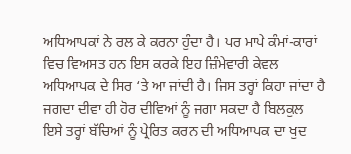ਅਧਿਆਪਕਾਂ ਨੇ ਰਲ ਕੇ ਕਰਨਾ ਹੁੰਦਾ ਹੈ। ਪਰ ਮਾਪੇ ਕੰਮਾਂ-ਕਾਰਾਂ ਵਿਚ ਵਿਅਸਤ ਹਨ ਇਸ ਕਰਕੇ ਇਹ ਜ਼ਿੰਮੇਵਾਰੀ ਕੇਵਲ ਅਧਿਆਪਕ ਦੇ ਸਿਰ ‘ਤੇ ਆ ਜਾਂਦੀ ਹੈ। ਜਿਸ ਤਰ੍ਹਾਂ ਕਿਹਾ ਜਾਂਦਾ ਹੈ ਜਗਦਾ ਦੀਵਾ ਹੀ ਹੋਰ ਦੀਵਿਆਂ ਨੂੰ ਜਗਾ ਸਕਦਾ ਹੈ ਬਿਲਕੁਲ ਇਸੇ ਤਰ੍ਹਾਂ ਬੱਚਿਆਂ ਨੂੰ ਪ੍ਰੇਰਿਤ ਕਰਨ ਦੀ ਅਧਿਆਪਕ ਦਾ ਖੁਦ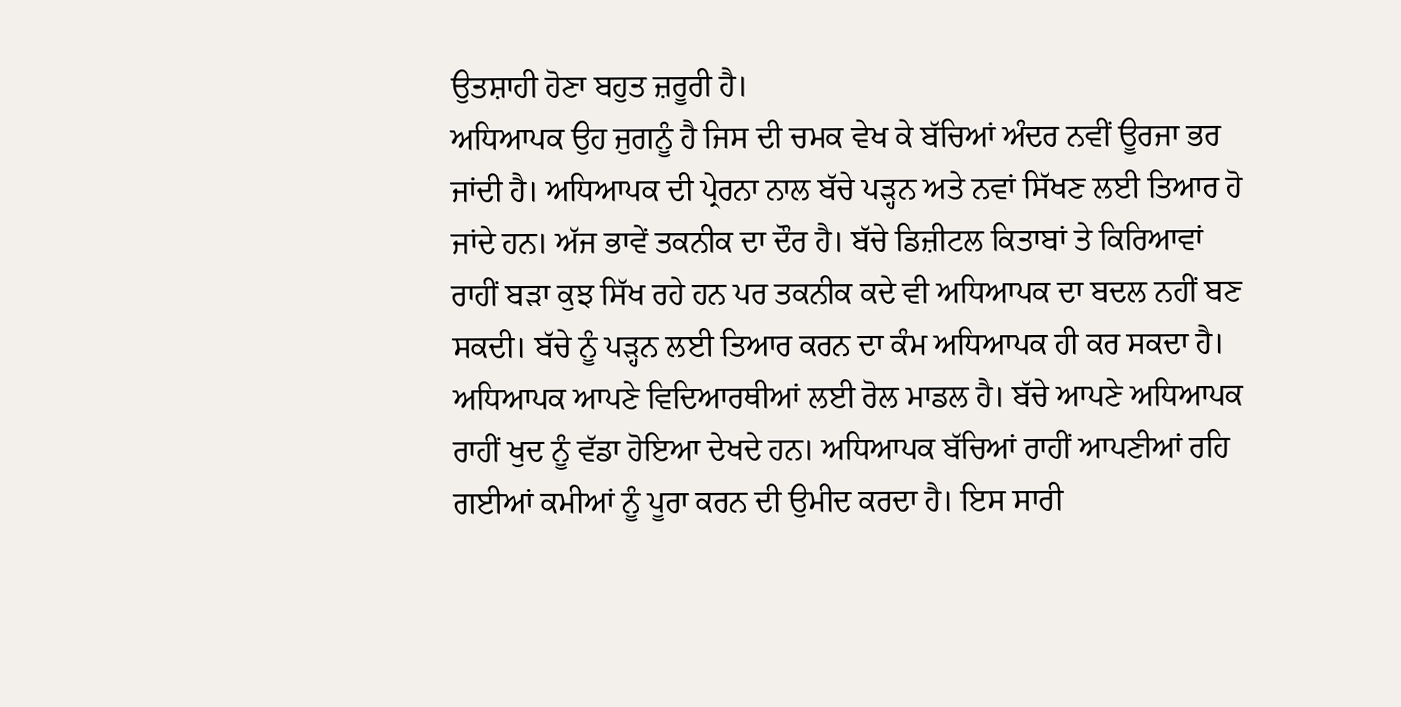ਉਤਸ਼ਾਹੀ ਹੋਣਾ ਬਹੁਤ ਜ਼ਰੂਰੀ ਹੈ।
ਅਧਿਆਪਕ ਉਹ ਜੁਗਨੂੰ ਹੈ ਜਿਸ ਦੀ ਚਮਕ ਵੇਖ ਕੇ ਬੱਚਿਆਂ ਅੰਦਰ ਨਵੀਂ ਊਰਜਾ ਭਰ ਜਾਂਦੀ ਹੈ। ਅਧਿਆਪਕ ਦੀ ਪ੍ਰੇਰਨਾ ਨਾਲ ਬੱਚੇ ਪੜ੍ਹਨ ਅਤੇ ਨਵਾਂ ਸਿੱਖਣ ਲਈ ਤਿਆਰ ਹੋ ਜਾਂਦੇ ਹਨ। ਅੱਜ ਭਾਵੇਂ ਤਕਨੀਕ ਦਾ ਦੌਰ ਹੈ। ਬੱਚੇ ਡਿਜ਼ੀਟਲ ਕਿਤਾਬਾਂ ਤੇ ਕਿਰਿਆਵਾਂ ਰਾਹੀਂ ਬੜਾ ਕੁਝ ਸਿੱਖ ਰਹੇ ਹਨ ਪਰ ਤਕਨੀਕ ਕਦੇ ਵੀ ਅਧਿਆਪਕ ਦਾ ਬਦਲ ਨਹੀਂ ਬਣ ਸਕਦੀ। ਬੱਚੇ ਨੂੰ ਪੜ੍ਹਨ ਲਈ ਤਿਆਰ ਕਰਨ ਦਾ ਕੰਮ ਅਧਿਆਪਕ ਹੀ ਕਰ ਸਕਦਾ ਹੈ।
ਅਧਿਆਪਕ ਆਪਣੇ ਵਿਦਿਆਰਥੀਆਂ ਲਈ ਰੋਲ ਮਾਡਲ ਹੈ। ਬੱਚੇ ਆਪਣੇ ਅਧਿਆਪਕ ਰਾਹੀਂ ਖੁਦ ਨੂੰ ਵੱਡਾ ਹੋਇਆ ਦੇਖਦੇ ਹਨ। ਅਧਿਆਪਕ ਬੱਚਿਆਂ ਰਾਹੀਂ ਆਪਣੀਆਂ ਰਹਿ ਗਈਆਂ ਕਮੀਆਂ ਨੂੰ ਪੂਰਾ ਕਰਨ ਦੀ ਉਮੀਦ ਕਰਦਾ ਹੈ। ਇਸ ਸਾਰੀ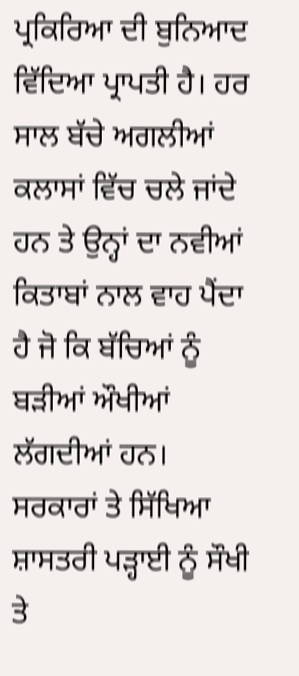ਪ੍ਰਕਿਰਿਆ ਦੀ ਬੁਨਿਆਦ ਵਿੱਦਿਆ ਪ੍ਰਾਪਤੀ ਹੈ। ਹਰ ਸਾਲ ਬੱਚੇ ਅਗਲੀਆਂ ਕਲਾਸਾਂ ਵਿੱਚ ਚਲੇ ਜਾਂਦੇ ਹਨ ਤੇ ਉਨ੍ਹਾਂ ਦਾ ਨਵੀਆਂ ਕਿਤਾਬਾਂ ਨਾਲ ਵਾਹ ਪੈਂਦਾ ਹੈ ਜੋ ਕਿ ਬੱਚਿਆਂ ਨੂੰ ਬੜੀਆਂ ਔਖੀਆਂ ਲੱਗਦੀਆਂ ਹਨ।
ਸਰਕਾਰਾਂ ਤੇ ਸਿੱਖਿਆ ਸ਼ਾਸਤਰੀ ਪੜ੍ਹਾਈ ਨੂੰ ਸੌਖੀ ਤੇ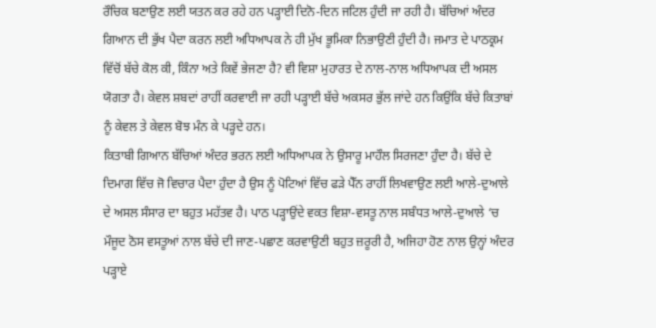ਰੌਚਿਕ ਬਣਾਉਣ ਲਈ ਯਤਨ ਕਰ ਰਹੇ ਹਨ ਪੜ੍ਹਾਈ ਦਿਨੋ-ਦਿਨ ਜਟਿਲ ਹੁੰਦੀ ਜਾ ਰਹੀ ਹੈ। ਬੱਚਿਆਂ ਅੰਦਰ ਗਿਆਨ ਦੀ ਭੁੱਖ ਪੈਦਾ ਕਰਨ ਲਈ ਅਧਿਆਪਕ ਨੇ ਹੀ ਮੁੱਖ ਭੂਮਿਕਾ ਨਿਭਾਉਣੀ ਹੁੰਦੀ ਹੈ। ਜਮਾਤ ਦੇ ਪਾਠਕ੍ਰਮ ਵਿੱਚੋਂ ਬੱਚੇ ਕੋਲ ਕੀ, ਕਿੰਨਾ ਅਤੇ ਕਿਵੇਂ ਭੇਜਣਾ ਹੈ? ਵੀ ਵਿਸ਼ਾ ਮੁਹਾਰਤ ਦੇ ਨਾਲ-ਨਾਲ ਅਧਿਆਪਕ ਦੀ ਅਸਲ ਯੋਗਤਾ ਹੈ। ਕੇਵਲ ਸ਼ਬਦਾਂ ਰਾਹੀਂ ਕਰਵਾਈ ਜਾ ਰਹੀ ਪੜ੍ਹਾਈ ਬੱਚੇ ਅਕਸਰ ਭੁੱਲ ਜਾਂਦੇ ਹਨ ਕਿਉਂਕਿ ਬੱਚੇ ਕਿਤਾਬਾਂ ਨੂੰ ਕੇਵਲ ਤੇ ਕੇਵਲ ਬੋਝ ਮੰਨ ਕੇ ਪੜ੍ਹਦੇ ਹਨ।
ਕਿਤਾਬੀ ਗਿਆਨ ਬੱਚਿਆਂ ਅੰਦਰ ਭਰਨ ਲਈ ਅਧਿਆਪਕ ਨੇ ਉਸਾਰੂ ਮਾਹੌਲ ਸਿਰਜਣਾ ਹੁੰਦਾ ਹੈ। ਬੱਚੇ ਦੇ ਦਿਮਾਗ ਵਿੱਚ ਜੋ ਵਿਚਾਰ ਪੈਦਾ ਹੁੰਦਾ ਹੈ ਉਸ ਨੂੰ ਪੋਟਿਆਂ ਵਿੱਚ ਫੜੇ ਪੈੱਨ ਰਾਹੀਂ ਲਿਖਵਾਉਣ ਲਈ ਆਲੇ-ਦੁਆਲੇ ਦੇ ਅਸਲ ਸੰਸਾਰ ਦਾ ਬਹੁਤ ਮਹੱਤਵ ਹੈ। ਪਾਠ ਪੜ੍ਹਾਉਂਦੇ ਵਕਤ ਵਿਸ਼ਾ-ਵਸਤੂ ਨਾਲ ਸਬੰਧਤ ਆਲੇ-ਦੁਆਲੇ ‘ਚ ਮੌਜੂਦ ਠੋਸ ਵਸਤੂਆਂ ਨਾਲ ਬੱਚੇ ਦੀ ਜਾਣ-ਪਛਾਣ ਕਰਵਾਉਣੀ ਬਹੁਤ ਜ਼ਰੂਰੀ ਹੈ, ਅਜਿਹਾ ਹੋਣ ਨਾਲ ਉਨ੍ਹਾਂ ਅੰਦਰ ਪੜ੍ਹਾਏ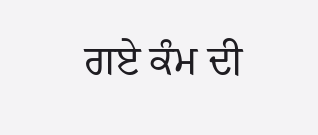ਗਏ ਕੰਮ ਦੀ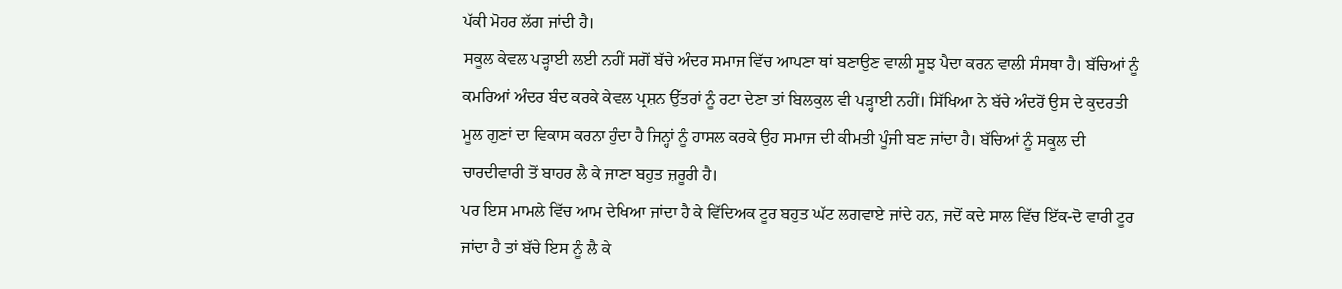ਪੱਕੀ ਮੋਹਰ ਲੱਗ ਜਾਂਦੀ ਹੈ।
ਸਕੂਲ ਕੇਵਲ ਪੜ੍ਹਾਈ ਲਈ ਨਹੀਂ ਸਗੋਂ ਬੱਚੇ ਅੰਦਰ ਸਮਾਜ ਵਿੱਚ ਆਪਣਾ ਥਾਂ ਬਣਾਉਣ ਵਾਲੀ ਸੂਝ ਪੈਦਾ ਕਰਨ ਵਾਲੀ ਸੰਸਥਾ ਹੈ। ਬੱਚਿਆਂ ਨੂੰ ਕਮਰਿਆਂ ਅੰਦਰ ਬੰਦ ਕਰਕੇ ਕੇਵਲ ਪ੍ਰਸ਼ਨ ਉੱਤਰਾਂ ਨੂੰ ਰਟਾ ਦੇਣਾ ਤਾਂ ਬਿਲਕੁਲ ਵੀ ਪੜ੍ਹਾਈ ਨਹੀਂ। ਸਿੱਖਿਆ ਨੇ ਬੱਚੇ ਅੰਦਰੋਂ ਉਸ ਦੇ ਕੁਦਰਤੀ ਮੂਲ ਗੁਣਾਂ ਦਾ ਵਿਕਾਸ ਕਰਨਾ ਹੁੰਦਾ ਹੈ ਜਿਨ੍ਹਾਂ ਨੂੰ ਹਾਸਲ ਕਰਕੇ ਉਹ ਸਮਾਜ ਦੀ ਕੀਮਤੀ ਪੂੰਜੀ ਬਣ ਜਾਂਦਾ ਹੈ। ਬੱਚਿਆਂ ਨੂੰ ਸਕੂਲ ਦੀ ਚਾਰਦੀਵਾਰੀ ਤੋਂ ਬਾਹਰ ਲੈ ਕੇ ਜਾਣਾ ਬਹੁਤ ਜ਼ਰੂਰੀ ਹੈ।
ਪਰ ਇਸ ਮਾਮਲੇ ਵਿੱਚ ਆਮ ਦੇਖਿਆ ਜਾਂਦਾ ਹੈ ਕੇ ਵਿੱਦਿਅਕ ਟੂਰ ਬਹੁਤ ਘੱਟ ਲਗਵਾਏ ਜਾਂਦੇ ਹਨ, ਜਦੋਂ ਕਦੇ ਸਾਲ ਵਿੱਚ ਇੱਕ-ਦੋ ਵਾਰੀ ਟੂਰ ਜਾਂਦਾ ਹੈ ਤਾਂ ਬੱਚੇ ਇਸ ਨੂੰ ਲੈ ਕੇ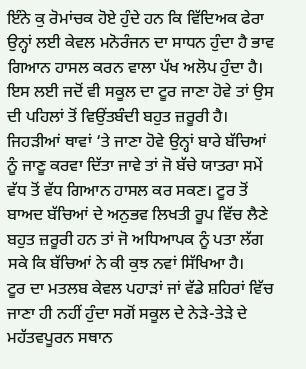ਇੰਨੇ ਕੁ ਰੋਮਾਂਚਕ ਹੋਏ ਹੁੰਦੇ ਹਨ ਕਿ ਵਿੱਦਿਅਕ ਫੇਰਾ ਉਨ੍ਹਾਂ ਲਈ ਕੇਵਲ ਮਨੋਰੰਜਨ ਦਾ ਸਾਧਨ ਹੁੰਦਾ ਹੈ ਭਾਵ ਗਿਆਨ ਹਾਸਲ ਕਰਨ ਵਾਲਾ ਪੱਖ ਅਲੋਪ ਹੁੰਦਾ ਹੈ।
ਇਸ ਲਈ ਜਦੋਂ ਵੀ ਸਕੂਲ ਦਾ ਟੂਰ ਜਾਣਾ ਹੋਵੇ ਤਾਂ ਉਸ ਦੀ ਪਹਿਲਾਂ ਤੋਂ ਵਿਉਂਤਬੰਦੀ ਬਹੁਤ ਜ਼ਰੂਰੀ ਹੈ। ਜਿਹੜੀਆਂ ਥਾਵਾਂ ‘ਤੇ ਜਾਣਾ ਹੋਵੇ ਉਨ੍ਹਾਂ ਬਾਰੇ ਬੱਚਿਆਂ ਨੂੰ ਜਾਣੂ ਕਰਵਾ ਦਿੱਤਾ ਜਾਵੇ ਤਾਂ ਜੋ ਬੱਚੇ ਯਾਤਰਾ ਸਮੇਂ ਵੱਧ ਤੋਂ ਵੱਧ ਗਿਆਨ ਹਾਸਲ ਕਰ ਸਕਣ। ਟੂਰ ਤੋਂ ਬਾਅਦ ਬੱਚਿਆਂ ਦੇ ਅਨੁਭਵ ਲਿਖਤੀ ਰੂਪ ਵਿੱਚ ਲੈਣੇ ਬਹੁਤ ਜ਼ਰੂਰੀ ਹਨ ਤਾਂ ਜੋ ਅਧਿਆਪਕ ਨੂੰ ਪਤਾ ਲੱਗ ਸਕੇ ਕਿ ਬੱਚਿਆਂ ਨੇ ਕੀ ਕੁਝ ਨਵਾਂ ਸਿੱਖਿਆ ਹੈ।
ਟੂਰ ਦਾ ਮਤਲਬ ਕੇਵਲ ਪਹਾੜਾਂ ਜਾਂ ਵੱਡੇ ਸ਼ਹਿਰਾਂ ਵਿੱਚ ਜਾਣਾ ਹੀ ਨਹੀਂ ਹੁੰਦਾ ਸਗੋਂ ਸਕੂਲ ਦੇ ਨੇੜੇ-ਤੇੜੇ ਦੇ ਮਹੱਤਵਪੂਰਨ ਸਥਾਨ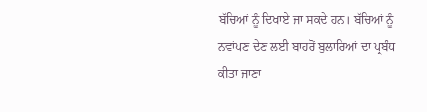ਬੱਚਿਆਂ ਨੂੰ ਦਿਖਾਏ ਜਾ ਸਕਦੇ ਹਨ। ਬੱਚਿਆਂ ਨੂੰ ਨਵਾਂਪਣ ਦੇਣ ਲਈ ਬਾਹਰੋਂ ਬੁਲਾਰਿਆਂ ਦਾ ਪ੍ਰਬੰਧ ਕੀਤਾ ਜਾਣਾ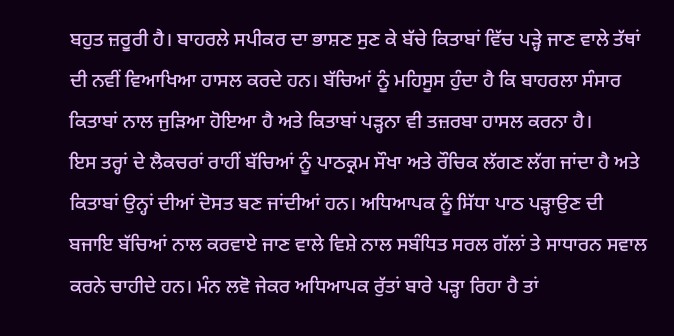ਬਹੁਤ ਜ਼ਰੂਰੀ ਹੈ। ਬਾਹਰਲੇ ਸਪੀਕਰ ਦਾ ਭਾਸ਼ਣ ਸੁਣ ਕੇ ਬੱਚੇ ਕਿਤਾਬਾਂ ਵਿੱਚ ਪੜ੍ਹੇ ਜਾਣ ਵਾਲੇ ਤੱਥਾਂ ਦੀ ਨਵੀਂ ਵਿਆਖਿਆ ਹਾਸਲ ਕਰਦੇ ਹਨ। ਬੱਚਿਆਂ ਨੂੰ ਮਹਿਸੂਸ ਹੁੰਦਾ ਹੈ ਕਿ ਬਾਹਰਲਾ ਸੰਸਾਰ ਕਿਤਾਬਾਂ ਨਾਲ ਜੁੜਿਆ ਹੋਇਆ ਹੈ ਅਤੇ ਕਿਤਾਬਾਂ ਪੜ੍ਹਨਾ ਵੀ ਤਜ਼ਰਬਾ ਹਾਸਲ ਕਰਨਾ ਹੈ।
ਇਸ ਤਰ੍ਹਾਂ ਦੇ ਲੈਕਚਰਾਂ ਰਾਹੀਂ ਬੱਚਿਆਂ ਨੂੰ ਪਾਠਕ੍ਰਮ ਸੌਖਾ ਅਤੇ ਰੌਚਿਕ ਲੱਗਣ ਲੱਗ ਜਾਂਦਾ ਹੈ ਅਤੇ ਕਿਤਾਬਾਂ ਉਨ੍ਹਾਂ ਦੀਆਂ ਦੋਸਤ ਬਣ ਜਾਂਦੀਆਂ ਹਨ। ਅਧਿਆਪਕ ਨੂੰ ਸਿੱਧਾ ਪਾਠ ਪੜ੍ਹਾਉਣ ਦੀ ਬਜਾਇ ਬੱਚਿਆਂ ਨਾਲ ਕਰਵਾਏ ਜਾਣ ਵਾਲੇ ਵਿਸ਼ੇ ਨਾਲ ਸਬੰਧਿਤ ਸਰਲ ਗੱਲਾਂ ਤੇ ਸਾਧਾਰਨ ਸਵਾਲ ਕਰਨੇ ਚਾਹੀਦੇ ਹਨ। ਮੰਨ ਲਵੋ ਜੇਕਰ ਅਧਿਆਪਕ ਰੁੱਤਾਂ ਬਾਰੇ ਪੜ੍ਹਾ ਰਿਹਾ ਹੈ ਤਾਂ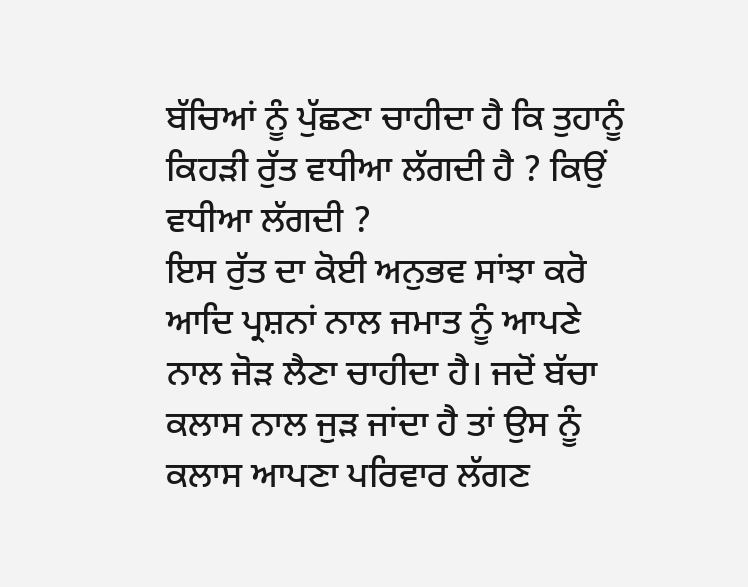ਬੱਚਿਆਂ ਨੂੰ ਪੁੱਛਣਾ ਚਾਹੀਦਾ ਹੈ ਕਿ ਤੁਹਾਨੂੰ ਕਿਹੜੀ ਰੁੱਤ ਵਧੀਆ ਲੱਗਦੀ ਹੈ ? ਕਿਉਂ ਵਧੀਆ ਲੱਗਦੀ ?
ਇਸ ਰੁੱਤ ਦਾ ਕੋਈ ਅਨੁਭਵ ਸਾਂਝਾ ਕਰੋ ਆਦਿ ਪ੍ਰਸ਼ਨਾਂ ਨਾਲ ਜਮਾਤ ਨੂੰ ਆਪਣੇ ਨਾਲ ਜੋੜ ਲੈਣਾ ਚਾਹੀਦਾ ਹੈ। ਜਦੋਂ ਬੱਚਾ ਕਲਾਸ ਨਾਲ ਜੁੜ ਜਾਂਦਾ ਹੈ ਤਾਂ ਉਸ ਨੂੰ ਕਲਾਸ ਆਪਣਾ ਪਰਿਵਾਰ ਲੱਗਣ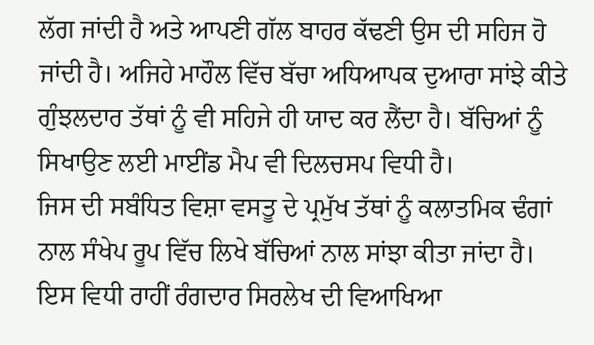ਲੱਗ ਜਾਂਦੀ ਹੈ ਅਤੇ ਆਪਣੀ ਗੱਲ ਬਾਹਰ ਕੱਢਣੀ ਉਸ ਦੀ ਸਹਿਜ ਹੋ ਜਾਂਦੀ ਹੈ। ਅਜਿਹੇ ਮਾਹੌਲ ਵਿੱਚ ਬੱਚਾ ਅਧਿਆਪਕ ਦੁਆਰਾ ਸਾਂਝੇ ਕੀਤੇ ਗੁੰਝਲਦਾਰ ਤੱਥਾਂ ਨੂੰ ਵੀ ਸਹਿਜੇ ਹੀ ਯਾਦ ਕਰ ਲੈਂਦਾ ਹੈ। ਬੱਚਿਆਂ ਨੂੰ ਸਿਖਾਉਣ ਲਈ ਮਾਈਂਡ ਮੈਪ ਵੀ ਦਿਲਚਸਪ ਵਿਧੀ ਹੈ।
ਜਿਸ ਦੀ ਸਬੰਧਿਤ ਵਿਸ਼ਾ ਵਸਤੂ ਦੇ ਪ੍ਰਮੁੱਖ ਤੱਥਾਂ ਨੂੰ ਕਲਾਤਮਿਕ ਢੰਗਾਂ ਨਾਲ ਸੰਖੇਪ ਰੂਪ ਵਿੱਚ ਲਿਖੇ ਬੱਚਿਆਂ ਨਾਲ ਸਾਂਝਾ ਕੀਤਾ ਜਾਂਦਾ ਹੈ। ਇਸ ਵਿਧੀ ਰਾਹੀਂ ਰੰਗਦਾਰ ਸਿਰਲੇਖ ਦੀ ਵਿਆਖਿਆ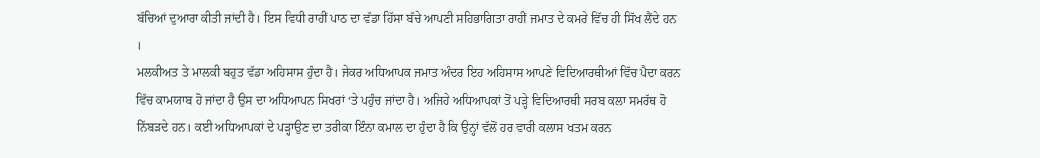ਬੱਚਿਆਂ ਦੁਆਰਾ ਕੀਤੀ ਜਾਂਦੀ ਹੈ। ਇਸ ਵਿਧੀ ਰਾਹੀਂ ਪਾਠ ਦਾ ਵੱਡਾ ਹਿੱਸਾ ਬੱਚੇ ਆਪਣੀ ਸਹਿਭਾਗਿਤਾ ਰਾਹੀਂ ਜਮਾਤ ਦੇ ਕਮਰੇ ਵਿੱਚ ਹੀ ਸਿੱਖ ਲੈਂਦੇ ਹਨ ।
ਮਲਕੀਅਤ ਤੇ ਮਾਲਕੀ ਬਹੁਤ ਵੱਡਾ ਅਹਿਸਾਸ ਹੁੰਦਾ ਹੈ। ਜੇਕਰ ਅਧਿਆਪਕ ਜਮਾਤ ਅੰਦਰ ਇਹ ਅਹਿਸਾਸ ਆਪਣੇ ਵਿਦਿਆਰਥੀਆਂ ਵਿੱਚ ਪੈਦਾ ਕਰਨ ਵਿੱਚ ਕਾਮਯਾਬ ਹੋ ਜਾਂਦਾ ਹੈ ਉਸ ਦਾ ਅਧਿਆਪਨ ਸਿਖਰਾਂ ‘ਤੇ ਪਹੁੰਚ ਜਾਂਦਾ ਹੈ। ਅਜਿਹੇ ਅਧਿਆਪਕਾਂ ਤੋਂ ਪੜ੍ਹੇ ਵਿਦਿਆਰਥੀ ਸਰਬ ਕਲਾ ਸਮਰੱਥ ਹੋ ਨਿੱਬੜਦੇ ਹਨ। ਕਈ ਅਧਿਆਪਕਾਂ ਦੇ ਪੜ੍ਹਾਉਣ ਦਾ ਤਰੀਕਾ ਇੰਨਾ ਕਮਾਲ ਦਾ ਹੁੰਦਾ ਹੈ ਕਿ ਉਨ੍ਹਾਂ ਵੱਲੋਂ ਹਰ ਵਾਰੀ ਕਲਾਸ ਖਤਮ ਕਰਨ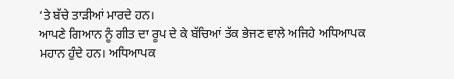‘ਤੇ ਬੱਚੇ ਤਾੜੀਆਂ ਮਾਰਦੇ ਹਨ।
ਆਪਣੇ ਗਿਆਨ ਨੂੰ ਗੀਤ ਦਾ ਰੂਪ ਦੇ ਕੇ ਬੱਚਿਆਂ ਤੱਕ ਭੇਜਣ ਵਾਲੇ ਅਜਿਹੇ ਅਧਿਆਪਕ ਮਹਾਨ ਹੁੰਦੇ ਹਨ। ਅਧਿਆਪਕ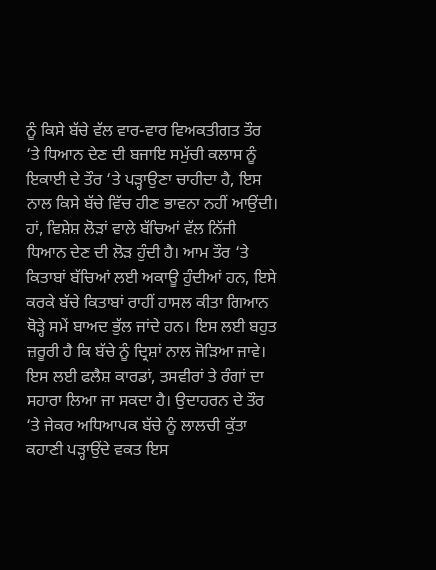ਨੂੰ ਕਿਸੇ ਬੱਚੇ ਵੱਲ ਵਾਰ-ਵਾਰ ਵਿਅਕਤੀਗਤ ਤੌਰ ‘ਤੇ ਧਿਆਨ ਦੇਣ ਦੀ ਬਜਾਇ ਸਮੁੱਚੀ ਕਲਾਸ ਨੂੰ ਇਕਾਈ ਦੇ ਤੌਰ ‘ਤੇ ਪੜ੍ਹਾਉਣਾ ਚਾਹੀਦਾ ਹੈ, ਇਸ ਨਾਲ ਕਿਸੇ ਬੱਚੇ ਵਿੱਚ ਹੀਣ ਭਾਵਨਾ ਨਹੀਂ ਆਉਂਦੀ।
ਹਾਂ, ਵਿਸ਼ੇਸ਼ ਲੋੜਾਂ ਵਾਲੇ ਬੱਚਿਆਂ ਵੱਲ ਨਿੱਜੀ ਧਿਆਨ ਦੇਣ ਦੀ ਲੋੜ ਹੁੰਦੀ ਹੈ। ਆਮ ਤੌਰ ‘ਤੇ ਕਿਤਾਬਾਂ ਬੱਚਿਆਂ ਲਈ ਅਕਾਊ ਹੁੰਦੀਆਂ ਹਨ, ਇਸੇ ਕਰਕੇ ਬੱਚੇ ਕਿਤਾਬਾਂ ਰਾਹੀਂ ਹਾਸਲ ਕੀਤਾ ਗਿਆਨ ਥੋੜ੍ਹੇ ਸਮੇਂ ਬਾਅਦ ਭੁੱਲ ਜਾਂਦੇ ਹਨ। ਇਸ ਲਈ ਬਹੁਤ ਜ਼ਰੂਰੀ ਹੈ ਕਿ ਬੱਚੇ ਨੂੰ ਦ੍ਰਿਸ਼ਾਂ ਨਾਲ ਜੋੜਿਆ ਜਾਵੇ।
ਇਸ ਲਈ ਫਲੈਸ਼ ਕਾਰਡਾਂ, ਤਸਵੀਰਾਂ ਤੇ ਰੰਗਾਂ ਦਾ ਸਹਾਰਾ ਲਿਆ ਜਾ ਸਕਦਾ ਹੈ। ਉਦਾਹਰਨ ਦੇ ਤੌਰ ‘ਤੇ ਜੇਕਰ ਅਧਿਆਪਕ ਬੱਚੇ ਨੂੰ ਲਾਲਚੀ ਕੁੱਤਾ ਕਹਾਣੀ ਪੜ੍ਹਾਉਂਦੇ ਵਕਤ ਇਸ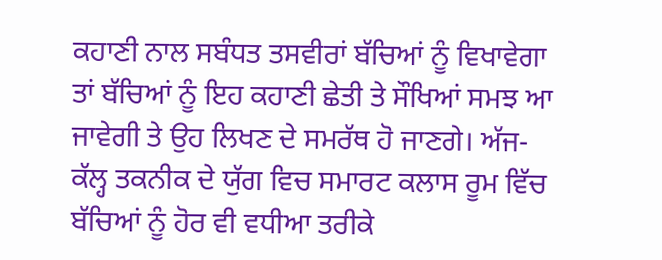ਕਹਾਣੀ ਨਾਲ ਸਬੰਧਤ ਤਸਵੀਰਾਂ ਬੱਚਿਆਂ ਨੂੰ ਵਿਖਾਵੇਗਾ ਤਾਂ ਬੱਚਿਆਂ ਨੂੰ ਇਹ ਕਹਾਣੀ ਛੇਤੀ ਤੇ ਸੌਖਿਆਂ ਸਮਝ ਆ ਜਾਵੇਗੀ ਤੇ ਉਹ ਲਿਖਣ ਦੇ ਸਮਰੱਥ ਹੋ ਜਾਣਗੇ। ਅੱਜ-ਕੱਲ੍ਹ ਤਕਨੀਕ ਦੇ ਯੁੱਗ ਵਿਚ ਸਮਾਰਟ ਕਲਾਸ ਰੂਮ ਵਿੱਚ ਬੱਚਿਆਂ ਨੂੰ ਹੋਰ ਵੀ ਵਧੀਆ ਤਰੀਕੇ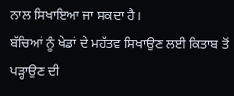ਨਾਲ ਸਿਖਾਇਆ ਜਾ ਸਕਦਾ ਹੈ।
ਬੱਚਿਆਂ ਨੂੰ ਖੇਡਾਂ ਦੇ ਮਹੱਤਵ ਸਿਖਾਉਣ ਲਈ ਕਿਤਾਬ ਤੋਂ ਪੜ੍ਹਾਉਣ ਦੀ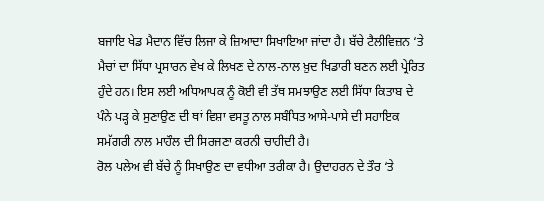ਬਜਾਇ ਖੇਡ ਮੈਦਾਨ ਵਿੱਚ ਲਿਜਾ ਕੇ ਜ਼ਿਆਦਾ ਸਿਖਾਇਆ ਜਾਂਦਾ ਹੈ। ਬੱਚੇ ਟੈਲੀਵਿਜ਼ਨ ‘ਤੇ ਮੈਚਾਂ ਦਾ ਸਿੱਧਾ ਪ੍ਰਸਾਰਨ ਵੇਖ ਕੇ ਲਿਖਣ ਦੇ ਨਾਲ-ਨਾਲ ਖ਼ੁਦ ਖਿਡਾਰੀ ਬਣਨ ਲਈ ਪ੍ਰੇਰਿਤ ਹੁੰਦੇ ਹਨ। ਇਸ ਲਈ ਅਧਿਆਪਕ ਨੂੰ ਕੋਈ ਵੀ ਤੱਥ ਸਮਝਾਉਣ ਲਈ ਸਿੱਧਾ ਕਿਤਾਬ ਦੇ ਪੰਨੇ ਪੜ੍ਹ ਕੇ ਸੁਣਾਉਣ ਦੀ ਥਾਂ ਵਿਸ਼ਾ ਵਸਤੂ ਨਾਲ ਸਬੰਧਿਤ ਆਸੇ-ਪਾਸੇ ਦੀ ਸਹਾਇਕ ਸਮੱਗਰੀ ਨਾਲ ਮਾਹੌਲ ਦੀ ਸਿਰਜਣਾ ਕਰਨੀ ਚਾਹੀਦੀ ਹੈ।
ਰੋਲ ਪਲੇਅ ਵੀ ਬੱਚੇ ਨੂੰ ਸਿਖਾਉਣ ਦਾ ਵਧੀਆ ਤਰੀਕਾ ਹੈ। ਉਦਾਹਰਨ ਦੇ ਤੌਰ ‘ਤੇ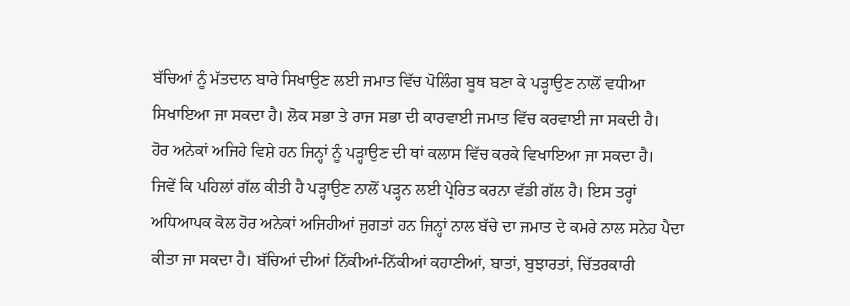ਬੱਚਿਆਂ ਨੂੰ ਮੱਤਦਾਨ ਬਾਰੇ ਸਿਖਾਉਣ ਲਈ ਜਮਾਤ ਵਿੱਚ ਪੋਲਿੰਗ ਬੂਥ ਬਣਾ ਕੇ ਪੜ੍ਹਾਉਣ ਨਾਲੋਂ ਵਧੀਆ ਸਿਖਾਇਆ ਜਾ ਸਕਦਾ ਹੈ। ਲੋਕ ਸਭਾ ਤੇ ਰਾਜ ਸਭਾ ਦੀ ਕਾਰਵਾਈ ਜਮਾਤ ਵਿੱਚ ਕਰਵਾਈ ਜਾ ਸਕਦੀ ਹੈ।
ਹੋਰ ਅਨੇਕਾਂ ਅਜਿਹੇ ਵਿਸ਼ੇ ਹਨ ਜਿਨ੍ਹਾਂ ਨੂੰ ਪੜ੍ਹਾਉਣ ਦੀ ਥਾਂ ਕਲਾਸ ਵਿੱਚ ਕਰਕੇ ਵਿਖਾਇਆ ਜਾ ਸਕਦਾ ਹੈ।
ਜਿਵੇਂ ਕਿ ਪਹਿਲਾਂ ਗੱਲ ਕੀਤੀ ਹੈ ਪੜ੍ਹਾਉਣ ਨਾਲੋਂ ਪੜ੍ਹਨ ਲਈ ਪ੍ਰੇਰਿਤ ਕਰਨਾ ਵੱਡੀ ਗੱਲ ਹੈ। ਇਸ ਤਰ੍ਹਾਂ ਅਧਿਆਪਕ ਕੋਲ ਹੋਰ ਅਨੇਕਾਂ ਅਜਿਹੀਆਂ ਜੁਗਤਾਂ ਹਨ ਜਿਨ੍ਹਾਂ ਨਾਲ ਬੱਚੇ ਦਾ ਜਮਾਤ ਦੇ ਕਮਰੇ ਨਾਲ ਸਨੇਹ ਪੈਦਾ ਕੀਤਾ ਜਾ ਸਕਦਾ ਹੈ। ਬੱਚਿਆਂ ਦੀਆਂ ਨਿੱਕੀਆਂ-ਨਿੱਕੀਆਂ ਕਹਾਣੀਆਂ, ਬਾਤਾਂ, ਬੁਝਾਰਤਾਂ, ਚਿੱਤਰਕਾਰੀ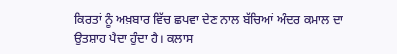ਕਿਰਤਾਂ ਨੂੰ ਅਖ਼ਬਾਰ ਵਿੱਚ ਛਪਵਾ ਦੇਣ ਨਾਲ ਬੱਚਿਆਂ ਅੰਦਰ ਕਮਾਲ ਦਾ ਉਤਸ਼ਾਹ ਪੈਦਾ ਹੁੰਦਾ ਹੈ। ਕਲਾਸ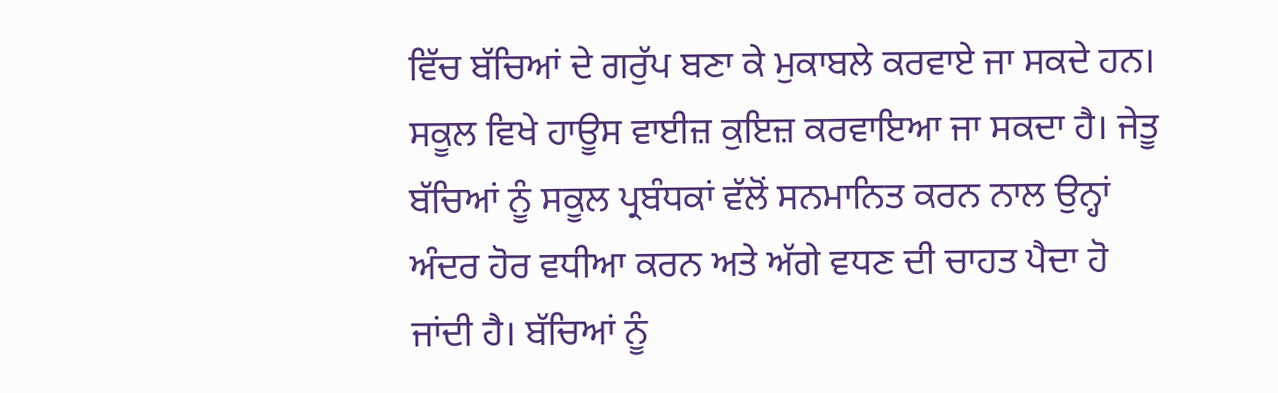ਵਿੱਚ ਬੱਚਿਆਂ ਦੇ ਗਰੁੱਪ ਬਣਾ ਕੇ ਮੁਕਾਬਲੇ ਕਰਵਾਏ ਜਾ ਸਕਦੇ ਹਨ।
ਸਕੂਲ ਵਿਖੇ ਹਾਊਸ ਵਾਈਜ਼ ਕੁਇਜ਼ ਕਰਵਾਇਆ ਜਾ ਸਕਦਾ ਹੈ। ਜੇਤੂ ਬੱਚਿਆਂ ਨੂੰ ਸਕੂਲ ਪ੍ਰਬੰਧਕਾਂ ਵੱਲੋਂ ਸਨਮਾਨਿਤ ਕਰਨ ਨਾਲ ਉਨ੍ਹਾਂ ਅੰਦਰ ਹੋਰ ਵਧੀਆ ਕਰਨ ਅਤੇ ਅੱਗੇ ਵਧਣ ਦੀ ਚਾਹਤ ਪੈਦਾ ਹੋ ਜਾਂਦੀ ਹੈ। ਬੱਚਿਆਂ ਨੂੰ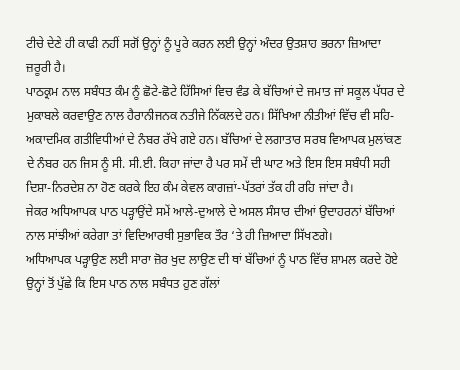ਟੀਚੇ ਦੇਣੇ ਹੀ ਕਾਫੀ ਨਹੀਂ ਸਗੋਂ ਉਨ੍ਹਾਂ ਨੂੰ ਪੂਰੇ ਕਰਨ ਲਈ ਉਨ੍ਹਾਂ ਅੰਦਰ ਉਤਸ਼ਾਹ ਭਰਨਾ ਜ਼ਿਆਦਾ ਜ਼ਰੂਰੀ ਹੈ।
ਪਾਠਕ੍ਰਮ ਨਾਲ ਸਬੰਧਤ ਕੰਮ ਨੂੰ ਛੋਟੇ-ਛੋਟੇ ਹਿੱਸਿਆਂ ਵਿਚ ਵੰਡ ਕੇ ਬੱਚਿਆਂ ਦੇ ਜਮਾਤ ਜਾਂ ਸਕੂਲ ਪੱਧਰ ਦੇ ਮੁਕਾਬਲੇ ਕਰਵਾਉਣ ਨਾਲ ਹੈਰਾਨੀਜਨਕ ਨਤੀਜੇ ਨਿੱਕਲਦੇ ਹਨ। ਸਿੱਖਿਆ ਨੀਤੀਆਂ ਵਿੱਚ ਵੀ ਸਹਿ-ਅਕਾਦਮਿਕ ਗਤੀਵਿਧੀਆਂ ਦੇ ਨੰਬਰ ਰੱਖੇ ਗਏ ਹਨ। ਬੱਚਿਆਂ ਦੇ ਲਗਾਤਾਰ ਸਰਬ ਵਿਆਪਕ ਮੁਲਾਂਕਣ ਦੇ ਨੰਬਰ ਹਨ ਜਿਸ ਨੂੰ ਸੀ. ਸੀ.ਈ. ਕਿਹਾ ਜਾਂਦਾ ਹੈ ਪਰ ਸਮੇਂ ਦੀ ਘਾਟ ਅਤੇ ਇਸ ਇਸ ਸਬੰਧੀ ਸਹੀ ਦਿਸ਼ਾ-ਨਿਰਦੇਸ਼ ਨਾ ਹੋਣ ਕਰਕੇ ਇਹ ਕੰਮ ਕੇਵਲ ਕਾਗਜ਼ਾਂ-ਪੱਤਰਾਂ ਤੱਕ ਹੀ ਰਹਿ ਜਾਂਦਾ ਹੈ।
ਜੇਕਰ ਅਧਿਆਪਕ ਪਾਠ ਪੜ੍ਹਾਉਂਦੇ ਸਮੇਂ ਆਲੇ-ਦੁਆਲੇ ਦੇ ਅਸਲ ਸੰਸਾਰ ਦੀਆਂ ਉਦਾਹਰਨਾਂ ਬੱਚਿਆਂ ਨਾਲ ਸਾਂਝੀਆਂ ਕਰੇਗਾ ਤਾਂ ਵਿਦਿਆਰਥੀ ਸੁਭਾਵਿਕ ਤੌਰ ‘ਤੇ ਹੀ ਜ਼ਿਆਦਾ ਸਿੱਖਣਗੇ।
ਅਧਿਆਪਕ ਪੜ੍ਹਾਉਣ ਲਈ ਸਾਰਾ ਜ਼ੋਰ ਖੁਦ ਲਾਉਣ ਦੀ ਥਾਂ ਬੱਚਿਆਂ ਨੂੰ ਪਾਠ ਵਿੱਚ ਸ਼ਾਮਲ ਕਰਦੇ ਹੋਏ ਉਨ੍ਹਾਂ ਤੋਂ ਪੁੱਛੇ ਕਿ ਇਸ ਪਾਠ ਨਾਲ ਸਬੰਧਤ ਹੁਣ ਗੱਲਾਂ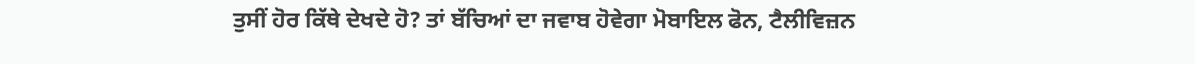ਤੁਸੀਂ ਹੋਰ ਕਿੱਥੇ ਦੇਖਦੇ ਹੋ? ਤਾਂ ਬੱਚਿਆਂ ਦਾ ਜਵਾਬ ਹੋਵੇਗਾ ਮੋਬਾਇਲ ਫੋਨ, ਟੈਲੀਵਿਜ਼ਨ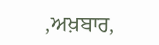,ਅਖ਼ਬਾਰ,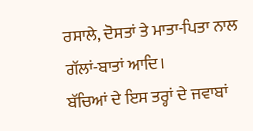ਰਸਾਲੇ, ਦੋਸਤਾਂ ਤੇ ਮਾਤਾ-ਪਿਤਾ ਨਾਲ ਗੱਲਾਂ-ਬਾਤਾਂ ਆਦਿ।
ਬੱਚਿਆਂ ਦੇ ਇਸ ਤਰ੍ਹਾਂ ਦੇ ਜਵਾਬਾਂ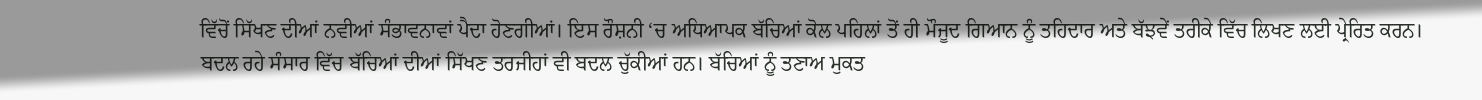ਵਿੱਚੋਂ ਸਿੱਖਣ ਦੀਆਂ ਨਵੀਆਂ ਸੰਭਾਵਨਾਵਾਂ ਪੈਦਾ ਹੋਣਗੀਆਂ। ਇਸ ਰੌਸ਼ਨੀ ‘ਚ ਅਧਿਆਪਕ ਬੱਚਿਆਂ ਕੋਲ ਪਹਿਲਾਂ ਤੋਂ ਹੀ ਮੌਜੂਦ ਗਿਆਨ ਨੂੰ ਤਹਿਦਾਰ ਅਤੇ ਬੱਝਵੇਂ ਤਰੀਕੇ ਵਿੱਚ ਲਿਖਣ ਲਈ ਪ੍ਰੇਰਿਤ ਕਰਨ। ਬਦਲ ਰਹੇ ਸੰਸਾਰ ਵਿੱਚ ਬੱਚਿਆਂ ਦੀਆਂ ਸਿੱਖਣ ਤਰਜੀਹਾਂ ਵੀ ਬਦਲ ਚੁੱਕੀਆਂ ਹਨ। ਬੱਚਿਆਂ ਨੂੰ ਤਣਾਅ ਮੁਕਤ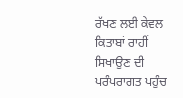ਰੱਖਣ ਲਈ ਕੇਵਲ ਕਿਤਾਬਾਂ ਰਾਹੀਂ ਸਿਖਾਉਣ ਦੀ ਪਰੰਪਰਾਗਤ ਪਹੁੰਚ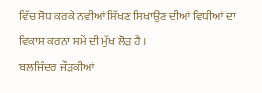ਵਿੱਚ ਸੋਧ ਕਰਕੇ ਨਵੀਆਂ ਸਿੱਖਣ ਸਿਖਾਉਣ ਦੀਆਂ ਵਿਧੀਆਂ ਦਾ ਵਿਕਾਸ ਕਰਨਾ ਸਮੇਂ ਦੀ ਮੁੱਖ ਲੋੜ ਹੈ ।
ਬਲਜਿੰਦਰ ਜੌੜਕੀਆਂ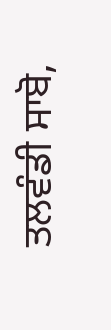ਤਲਵੰਡੀ ਸਾਬੋ,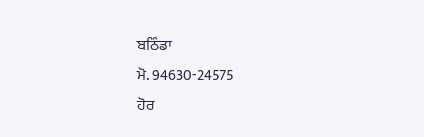ਬਠਿੰਡਾ
ਮੋ. 94630-24575
ਹੋਰ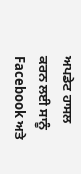ਅਪਡੇਟ ਹਾਸਲ ਕਰਨ ਲਈ ਸਾਨੂੰ Facebook ਅਤੇ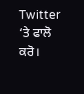Twitter ‘ਤੇ ਫਾਲੋ ਕਰੋ।